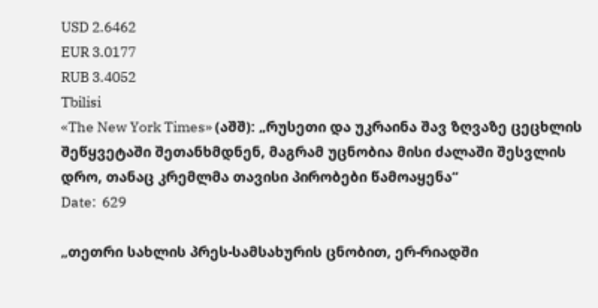USD 2.6462
EUR 3.0177
RUB 3.4052
Tbilisi
«The New York Times» (აშშ): „რუსეთი და უკრაინა შავ ზღვაზე ცეცხლის შეწყვეტაში შეთანხმდნენ, მაგრამ უცნობია მისი ძალაში შესვლის დრო, თანაც კრემლმა თავისი პირობები წამოაყენა“
Date:  629

„თეთრი სახლის პრეს-სამსახურის ცნობით, ერ-რიადში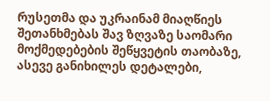რუსეთმა და უკრაინამ მიაღწიეს შეთანხმებას შავ ზღვაზე საომარი მოქმედებების შეწყვეტის თაობაზე, ასევე განიხილეს დეტალები,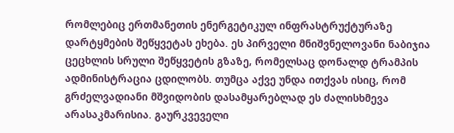რომლებიც ერთმანეთის ენერგეტიკულ ინფრასტრუქტურაზე დარტყმების შეწყვეტას ეხება. ეს პირველი მნიშვნელოვანი ნაბიჯია ცეცხლის სრული შეწყვეტის გზაზე, რომელსაც დონალდ ტრამპის ადმინისტრაცია ცდილობს. თუმცა აქვე უნდა ითქვას ისიც, რომ გრძელვადიანი მშვიდობის დასამყარებლად ეს ძალისხმევა არასაკმარისია. გაურკვეველი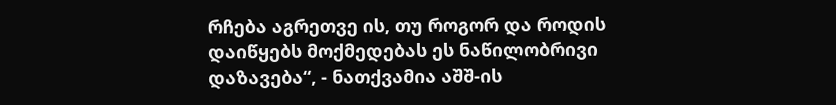რჩება აგრეთვე ის, თუ როგორ და როდის დაიწყებს მოქმედებას ეს ნაწილობრივი დაზავება“, - ნათქვამია აშშ-ის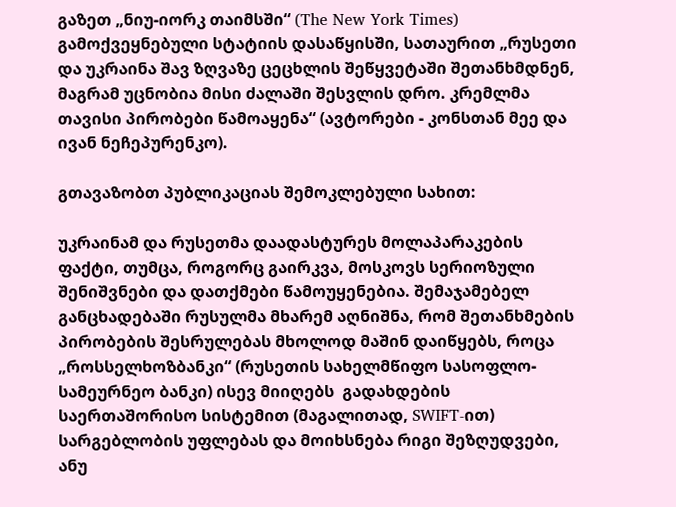გაზეთ „ნიუ-იორკ თაიმსში“ (The New York Times) გამოქვეყნებული სტატიის დასაწყისში, სათაურით „რუსეთი და უკრაინა შავ ზღვაზე ცეცხლის შეწყვეტაში შეთანხმდნენ, მაგრამ უცნობია მისი ძალაში შესვლის დრო. კრემლმა თავისი პირობები წამოაყენა“ (ავტორები - კონსთან მეე და ივან ნეჩეპურენკო).

გთავაზობთ პუბლიკაციას შემოკლებული სახით:

უკრაინამ და რუსეთმა დაადასტურეს მოლაპარაკების ფაქტი, თუმცა, როგორც გაირკვა, მოსკოვს სერიოზული შენიშვნები და დათქმები წამოუყენებია. შემაჯამებელ განცხადებაში რუსულმა მხარემ აღნიშნა, რომ შეთანხმების პირობების შესრულებას მხოლოდ მაშინ დაიწყებს, როცა „როსსელხოზბანკი“ (რუსეთის სახელმწიფო სასოფლო-სამეურნეო ბანკი) ისევ მიიღებს  გადახდების საერთაშორისო სისტემით (მაგალითად, SWIFT-ით) სარგებლობის უფლებას და მოიხსნება რიგი შეზღუდვები, ანუ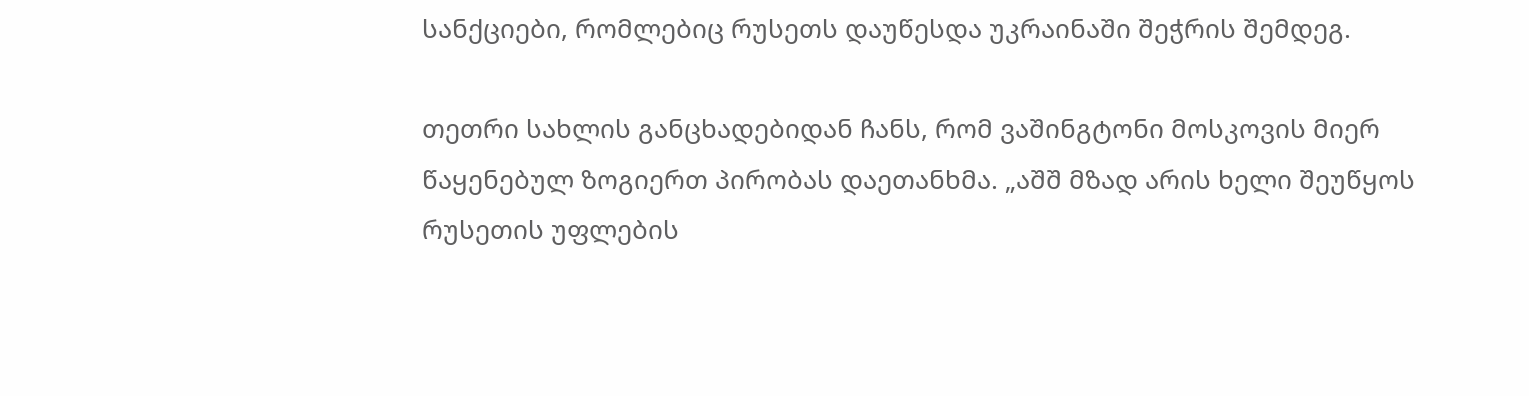სანქციები, რომლებიც რუსეთს დაუწესდა უკრაინაში შეჭრის შემდეგ.

თეთრი სახლის განცხადებიდან ჩანს, რომ ვაშინგტონი მოსკოვის მიერ წაყენებულ ზოგიერთ პირობას დაეთანხმა. „აშშ მზად არის ხელი შეუწყოს რუსეთის უფლების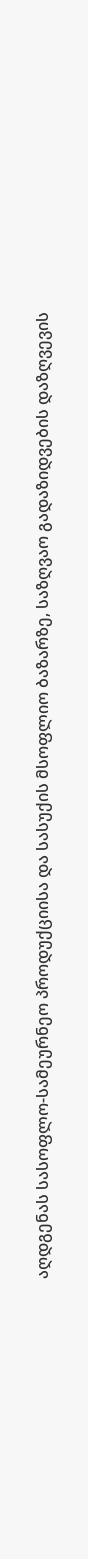აღდგენას სასოფლო-სამეურნეო პროდუქციისა და სასუქის მსოფლიო ბაზარზე, საზღვაო გადაზიდვების დაზღვევის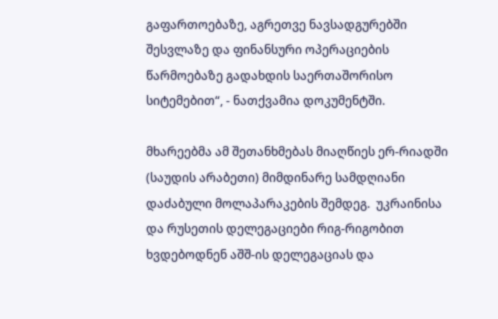გაფართოებაზე, აგრეთვე ნავსადგურებში შესვლაზე და ფინანსური ოპერაციების წარმოებაზე გადახდის საერთაშორისო სიტემებით“, - ნათქვამია დოკუმენტში.

მხარეებმა ამ შეთანხმებას მიაღწიეს ერ-რიადში (საუდის არაბეთი) მიმდინარე სამდღიანი დაძაბული მოლაპარაკების შემდეგ.  უკრაინისა და რუსეთის დელეგაციები რიგ-რიგობით ხვდებოდნენ აშშ-ის დელეგაციას და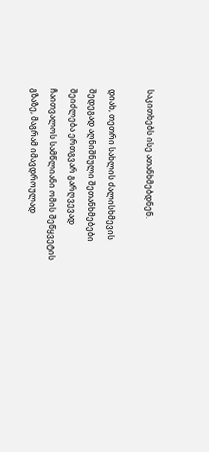საკითხებს ისე ათანხმებდნენ.

დიახ, თეთრი სახლის ძალისხმევის შედეგად აღნიშნული შეთანხმებები შეიძლება ერთგვარ გარღვევად ჩაითვალოს სამწლიანი ომის შეწყვეტის გზაზე, მაგრამ იმავდროულად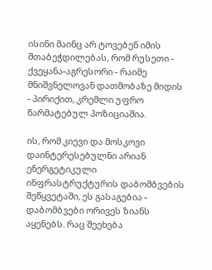ისინი მაინც არ ტოვებენ იმის შთაბეჭდილებას, რომ რუსეთი - ქვეყანა-აგრესორი - რაიმე მნიშვნელოვან დათმობაზე მიდის - პირიქით, კრემლი უფრო წარმატებულ პოზიციაშია.

ის, რომ კიევი და მოსკოვი დაინტერესებულნი არიან ენერგეტიკული ინფრასტრუქტურის დაბომბვების შეწყვეტაში, ეს გასაგებია - დაბომბვები ორივეს ზიანს აყენებს. რაც შეეხება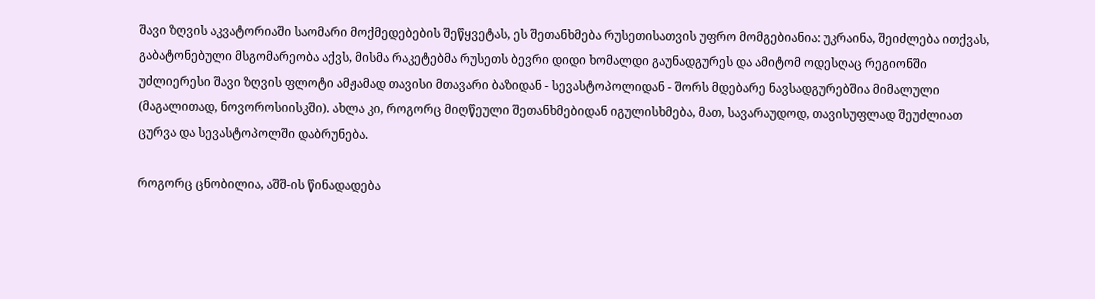შავი ზღვის აკვატორიაში საომარი მოქმედებების შეწყვეტას, ეს შეთანხმება რუსეთისათვის უფრო მომგებიანია: უკრაინა, შეიძლება ითქვას, გაბატონებული მსგომარეობა აქვს, მისმა რაკეტებმა რუსეთს ბევრი დიდი ხომალდი გაუნადგურეს და ამიტომ ოდესღაც რეგიონში უძლიერესი შავი ზღვის ფლოტი ამჟამად თავისი მთავარი ბაზიდან - სევასტოპოლიდან - შორს მდებარე ნავსადგურებშია მიმალული (მაგალითად, ნოვოროსიისკში). ახლა კი, როგორც მიღწეული შეთანხმებიდან იგულისხმება, მათ, სავარაუდოდ, თავისუფლად შეუძლიათ ცურვა და სევასტოპოლში დაბრუნება.

როგორც ცნობილია, აშშ-ის წინადადება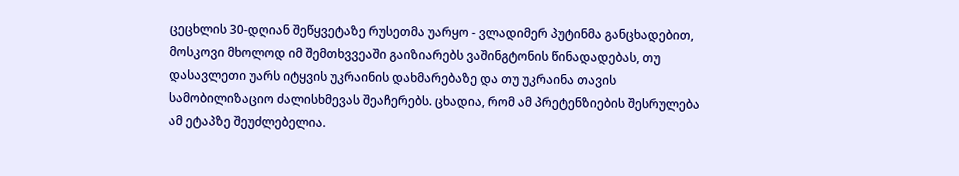ცეცხლის 30-დღიან შეწყვეტაზე რუსეთმა უარყო - ვლადიმერ პუტინმა განცხადებით, მოსკოვი მხოლოდ იმ შემთხვვეაში გაიზიარებს ვაშინგტონის წინადადებას, თუ დასავლეთი უარს იტყვის უკრაინის დახმარებაზე და თუ უკრაინა თავის სამობილიზაციო ძალისხმევას შეაჩერებს. ცხადია, რომ ამ პრეტენზიების შესრულება ამ ეტაპზე შეუძლებელია.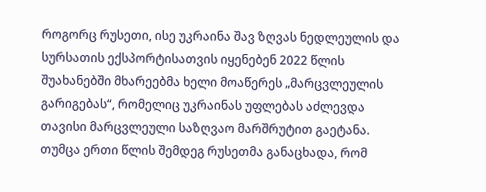როგორც რუსეთი, ისე უკრაინა შავ ზღვას ნედლეულის და სურსათის ექსპორტისათვის იყენებენ 2022 წლის შუახანებში მხარეებმა ხელი მოაწერეს „მარცვლეულის გარიგებას“, რომელიც უკრაინას უფლებას აძლევდა თავისი მარცვლეული საზღვაო მარშრუტით გაეტანა. თუმცა ერთი წლის შემდეგ რუსეთმა განაცხადა, რომ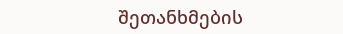შეთანხმების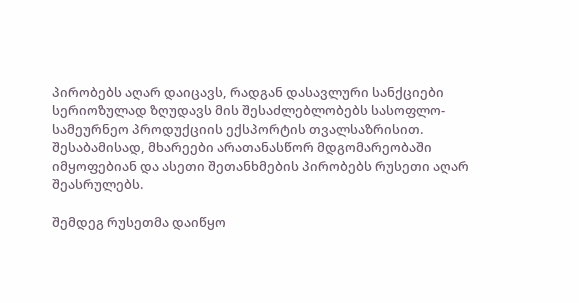პირობებს აღარ დაიცავს, რადგან დასავლური სანქციები სერიოზულად ზღუდავს მის შესაძლებლობებს სასოფლო-სამეურნეო პროდუქციის ექსპორტის თვალსაზრისით. შესაბამისად, მხარეები არათანასწორ მდგომარეობაში იმყოფებიან და ასეთი შეთანხმების პირობებს რუსეთი აღარ შეასრულებს.

შემდეგ რუსეთმა დაიწყო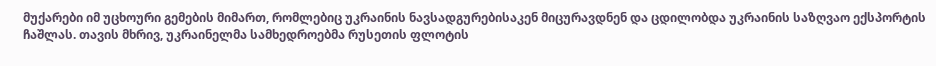მუქარები იმ უცხოური გემების მიმართ, რომლებიც უკრაინის ნავსადგურებისაკენ მიცურავდნენ და ცდილობდა უკრაინის საზღვაო ექსპორტის ჩაშლას. თავის მხრივ, უკრაინელმა სამხედროებმა რუსეთის ფლოტის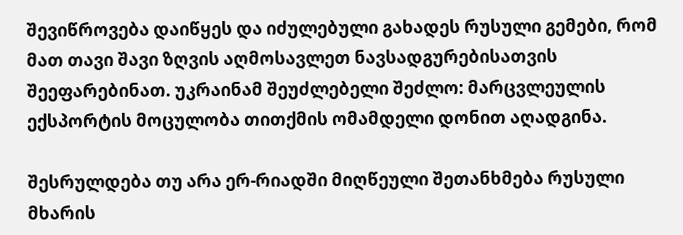შევიწროვება დაიწყეს და იძულებული გახადეს რუსული გემები, რომ მათ თავი შავი ზღვის აღმოსავლეთ ნავსადგურებისათვის შეეფარებინათ. უკრაინამ შეუძლებელი შეძლო: მარცვლეულის ექსპორტის მოცულობა თითქმის ომამდელი დონით აღადგინა.

შესრულდება თუ არა ერ-რიადში მიღწეული შეთანხმება რუსული მხარის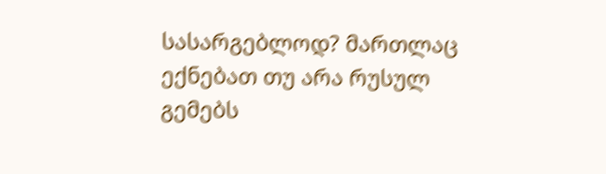სასარგებლოდ? მართლაც ექნებათ თუ არა რუსულ გემებს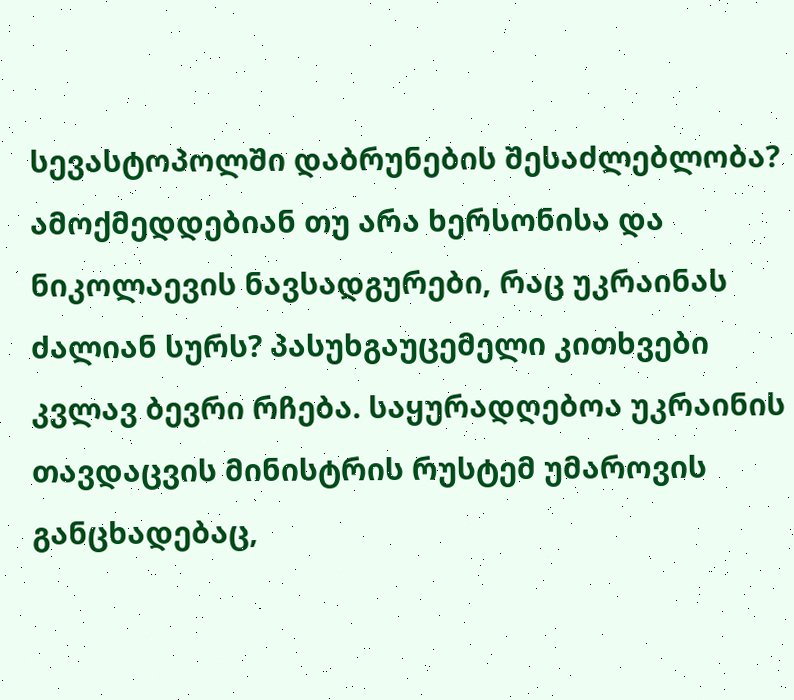სევასტოპოლში დაბრუნების შესაძლებლობა? ამოქმედდებიან თუ არა ხერსონისა და ნიკოლაევის ნავსადგურები, რაც უკრაინას ძალიან სურს? პასუხგაუცემელი კითხვები კვლავ ბევრი რჩება. საყურადღებოა უკრაინის თავდაცვის მინისტრის რუსტემ უმაროვის განცხადებაც,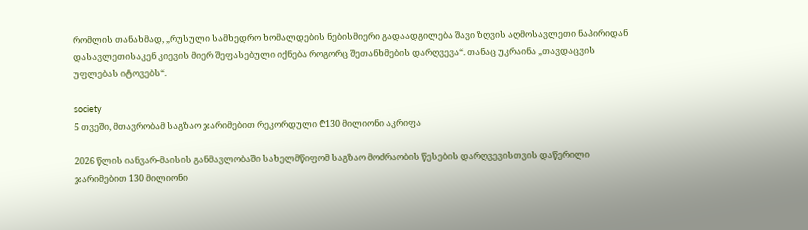რომლის თანახმად, „რუსული სამხედრო ხომალდების ნებისმიერი გადაადგილება შავი ზღვის აღმოსავლეთი ნაპირიდან დასავლეთისაკენ კიევის მიერ შეფასებული იქნება როგორც შეთანხმების დარღვევა“. თანაც უკრაინა „თავდაცვის უფლებას იტოვებს“.

society
5 თვეში, მთავრობამ საგზაო ჯარიმებით რეკორდული ₾130 მილიონი აკრიფა

2026 წლის იანვარ-მაისის განმავლობაში სახელმწიფომ საგზაო მოძრაობის წესების დარღვევისთვის დაწერილი ჯარიმებით 130 მილიონი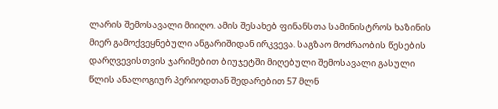ლარის შემოსავალი მიიღო. ამის შესახებ ფინანსთა სამინისტროს ხაზინის მიერ გამოქვეყნებული ანგარიშიდან ირკვევა. საგზაო მოძრაობის წესების დარღვევისთვის ჯარიმებით ბიუჯეტში მიღებული შემოსავალი გასული წლის ანალოგიურ პერიოდთან შედარებით 57 მლნ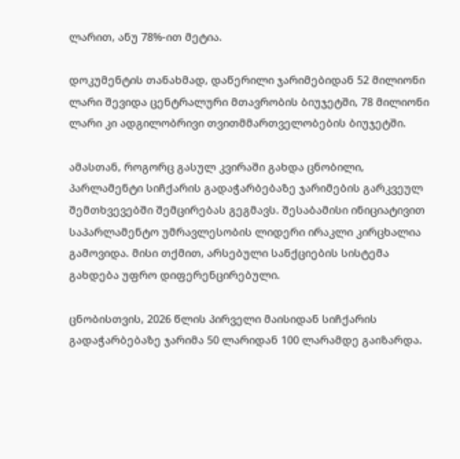ლარით, ანუ 78%-ით მეტია.

დოკუმენტის თანახმად, დაწერილი ჯარიმებიდან 52 მილიონი ლარი შევიდა ცენტრალური მთავრობის ბიუჯეტში, 78 მილიონი ლარი კი ადგილობრივი თვითმმართველობების ბიუჯეტში.

ამასთან, როგორც გასულ კვირაში გახდა ცნობილი, პარლამენტი სიჩქარის გადაჭარბებაზე ჯარიმების გარკვეულ შემთხვევებში შემცირებას გეგმავს. შესაბამისი ინიციატივით საპარლამენტო უმრავლესობის ლიდერი ირაკლი კირცხალია გამოვიდა. მისი თქმით, არსებული სანქციების სისტემა გახდება უფრო დიფერენცირებული.

ცნობისთვის, 2026 წლის პირველი მაისიდან სიჩქარის გადაჭარბებაზე ჯარიმა 50 ლარიდან 100 ლარამდე გაიზარდა.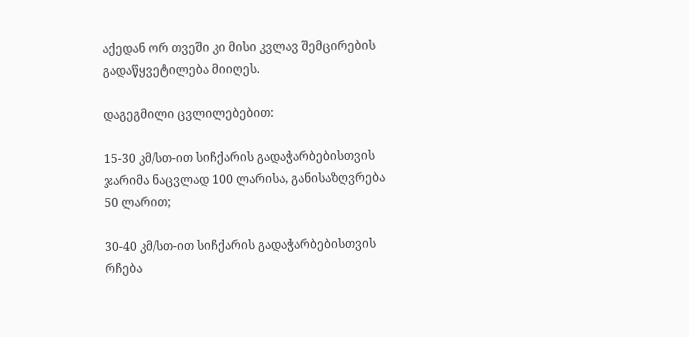აქედან ორ თვეში კი მისი კვლავ შემცირების გადაწყვეტილება მიიღეს.

დაგეგმილი ცვლილებებით:

15-30 კმ/სთ-ით სიჩქარის გადაჭარბებისთვის ჯარიმა ნაცვლად 100 ლარისა, განისაზღვრება 50 ლარით;

30-40 კმ/სთ-ით სიჩქარის გადაჭარბებისთვის რჩება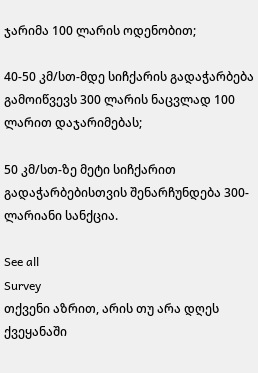ჯარიმა 100 ლარის ოდენობით;

40-50 კმ/სთ-მდე სიჩქარის გადაჭარბება გამოიწვევს 300 ლარის ნაცვლად 100 ლარით დაჯარიმებას;

50 კმ/სთ-ზე მეტი სიჩქარით გადაჭარბებისთვის შენარჩუნდება 300-ლარიანი სანქცია.

See all
Survey
თქვენი აზრით, არის თუ არა დღეს ქვეყანაში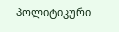პოლიტიკური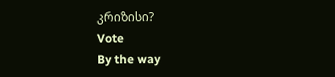კრიზისი?
Vote
By the way